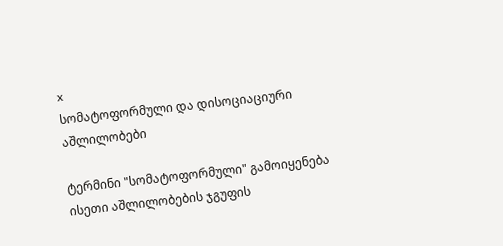x
სომატოფორმული და დისოციაციური აშლილობები

ტერმინი "სომატოფორმული" გამოიყენება ისეთი აშლილობების ჯგუფის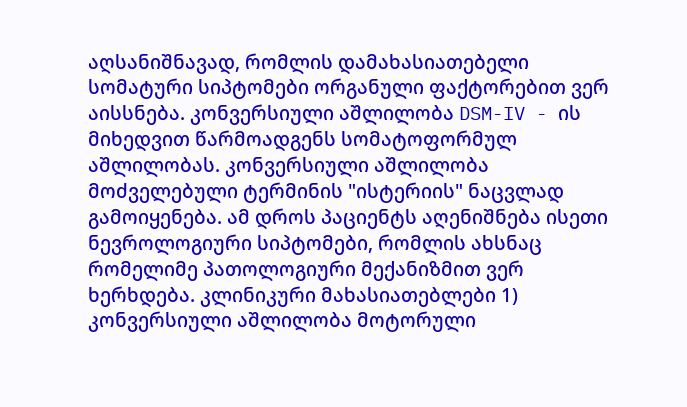აღსანიშნავად, რომლის დამახასიათებელი სომატური სიპტომები ორგანული ფაქტორებით ვერ აისსნება. კონვერსიული აშლილობა DSM-IV - ის მიხედვით წარმოადგენს სომატოფორმულ აშლილობას. კონვერსიული აშლილობა მოძველებული ტერმინის "ისტერიის" ნაცვლად გამოიყენება. ამ დროს პაციენტს აღენიშნება ისეთი ნევროლოგიური სიპტომები, რომლის ახსნაც რომელიმე პათოლოგიური მექანიზმით ვერ ხერხდება. კლინიკური მახასიათებლები 1) კონვერსიული აშლილობა მოტორული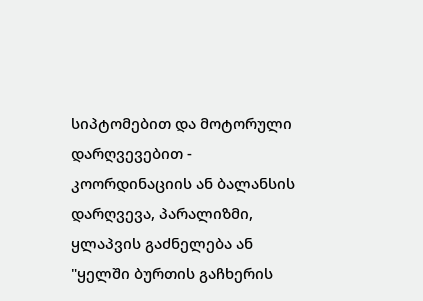სიპტომებით და მოტორული დარღვევებით - კოორდინაციის ან ბალანსის დარღვევა, პარალიზმი, ყლაპვის გაძნელება ან "ყელში ბურთის გაჩხერის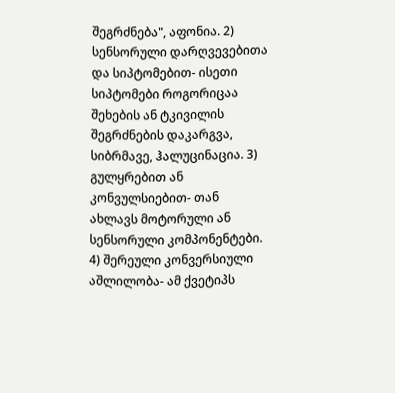შეგრძნება", აფონია. 2) სენსორული დარღვევებითა და სიპტომებით- ისეთი სიპტომები როგორიცაა შეხების ან ტკივილის შეგრძნების დაკარგვა, სიბრმავე, ჰალუცინაცია. 3) გულყრებით ან კონვულსიებით- თან ახლავს მოტორული ან სენსორული კომპონენტები. 4) შერეული კონვერსიული აშლილობა- ამ ქვეტიპს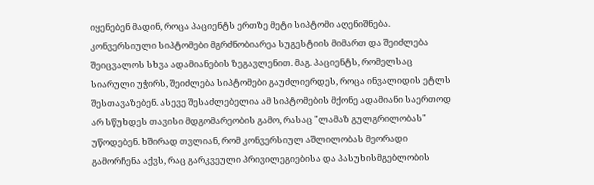იყენებენ მადინ, როცა პაციენტს ერთზე მეტი სიპტომი აღენიშნება. კონვერსიული სიპტომები მგრძნობიარეა სუგესტიის მიმართ და შეიძლება შეიცვალოს სხვა ადამიანების ზეგავლენით. მაგ. პაციენტს, რომელსაც სიარული უჭირს, შეიძლება სიპტომები გაუძლიერდეს, როცა ინვალიდის ეტლს შესთავაზებენ. ასევე შესაძლებელია ამ სიპტომების მქონე ადამიანი საერთოდ არ სწუხდეს თავისი მდგომარეობის გამო, რასაც "ლამაზ გულგრილობას" უწოდებენ. ხშირად თვლიან, რომ კონვერსიულ აშლილობას მეორადი გამორჩენა აქვს, რაც გარკვეული პრივილეგიებისა და პასუხისმგებლობის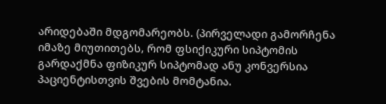არიდებაში მდგომარეობს. (პირველადი გამორჩენა იმაზე მიუთითებს, რომ ფსიქიკური სიპტომის გარდაქმნა ფიზიკურ სიპტომად ანუ კონვერსია პაციენტისთვის შვების მომტანია.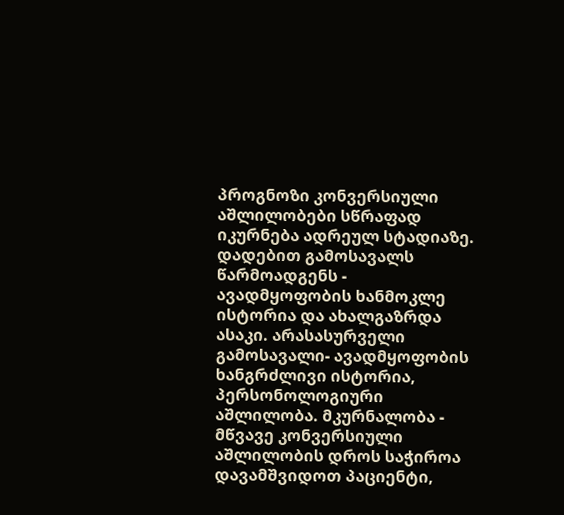პროგნოზი კონვერსიული აშლილობები სწრაფად იკურნება ადრეულ სტადიაზე. დადებით გამოსავალს წარმოადგენს - ავადმყოფობის ხანმოკლე ისტორია და ახალგაზრდა ასაკი. არასასურველი გამოსავალი- ავადმყოფობის ხანგრძლივი ისტორია, პერსონოლოგიური აშლილობა. მკურნალობა - მწვავე კონვერსიული აშლილობის დროს საჭიროა დავამშვიდოთ პაციენტი,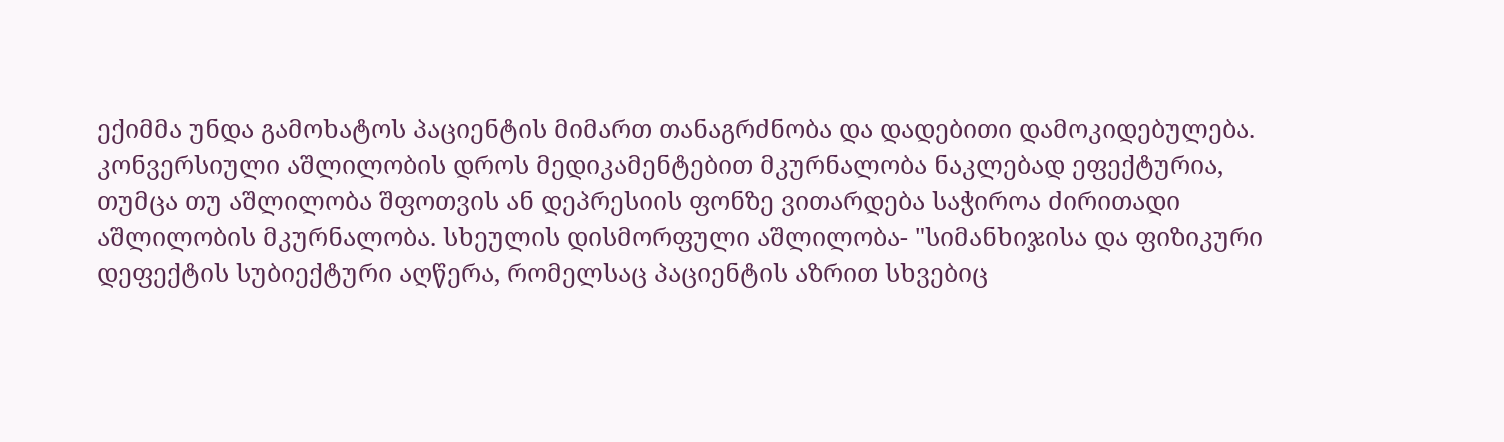ექიმმა უნდა გამოხატოს პაციენტის მიმართ თანაგრძნობა და დადებითი დამოკიდებულება. კონვერსიული აშლილობის დროს მედიკამენტებით მკურნალობა ნაკლებად ეფექტურია, თუმცა თუ აშლილობა შფოთვის ან დეპრესიის ფონზე ვითარდება საჭიროა ძირითადი აშლილობის მკურნალობა. სხეულის დისმორფული აშლილობა- "სიმანხიჯისა და ფიზიკური დეფექტის სუბიექტური აღწერა, რომელსაც პაციენტის აზრით სხვებიც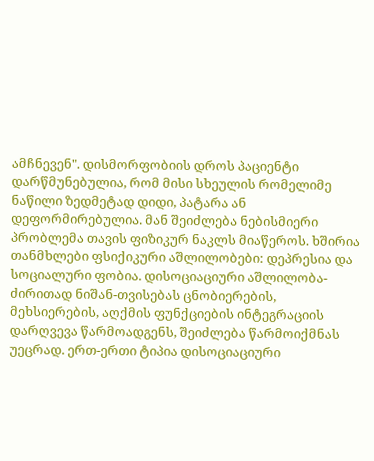ამჩნევენ". დისმორფობიის დროს პაციენტი დარწმუნებულია, რომ მისი სხეულის რომელიმე ნაწილი ზედმეტად დიდი, პატარა ან დეფორმირებულია. მან შეიძლება ნებისმიერი პრობლემა თავის ფიზიკურ ნაკლს მიაწეროს. ხშირია თანმხლები ფსიქიკური აშლილობები: დეპრესია და სოციალური ფობია. დისოციაციური აშლილობა- ძირითად ნიშან-თვისებას ცნობიერების, მეხსიერების, აღქმის ფუნქციების ინტეგრაციის დარღვევა წარმოადგენს, შეიძლება წარმოიქმნას უეცრად. ერთ-ერთი ტიპია დისოციაციური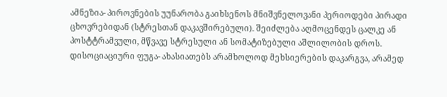ამნეზია- პიროვნების უუნარობა გაიხსენოს მნიშვნელოვანი პერიოდები პირადი ცხოვრებიდან (სტრესთან დაკავშირებული). შეიძლება აღმოცენდეს ცალკე ან პოსტტრამვული, მწვავე სტრესული ან სომატიზებული აშლილობის დროს. დისოციაციური ფუგა- ახასიათებს არამხოლოდ მეხსიერების დაკარგვა, არამედ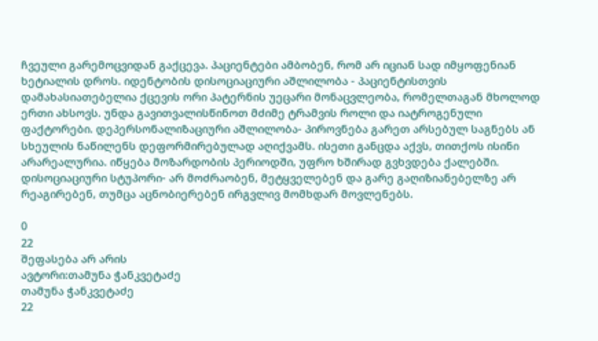ჩვეული გარემოცვიდან გაქცევა. პაციენტები ამბობენ, რომ არ იციან სად იმყოფენიან ხეტიალის დროს. იდენტობის დისოციაციური აშლილობა - პაციენტისთვის დამახასიათებელია ქცევის ორი პატერნის უეცარი მონაცვლეობა, რომელთაგან მხოლოდ ერთი ახსოვს. უნდა გავითვალისწინოთ მძიმე ტრამვის როლი და იატროგენული ფაქტორები. დეპერსონალიზაციური აშლილობა- პიროვნება გარეთ არსებულ საგნებს ან სხეულის ნაწილენს დეფორმირებულად აღიქვამს. ისეთი განცდა აქვს, თითქოს ისინი არარეალურია. იწყება მოზარდობის პერიოდში, უფრო ხშირად გვხვდება ქალებში. დისოციაციური სტუპორი- არ მოძრაობენ, მეტყველებენ და გარე გაღიზიანებელზე არ რეაგირებენ, თუმცა აცნობიერებენ ირგვლივ მომხდარ მოვლენებს.

0
22
შეფასება არ არის
ავტორი:თამუნა ჭანკვეტაძე
თამუნა ჭანკვეტაძე
22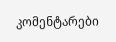კომენტარები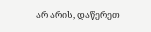არ არის, დაწერეთ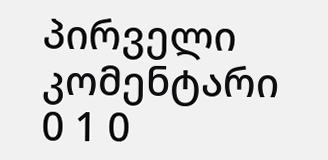პირველი კომენტარი
0 1 0